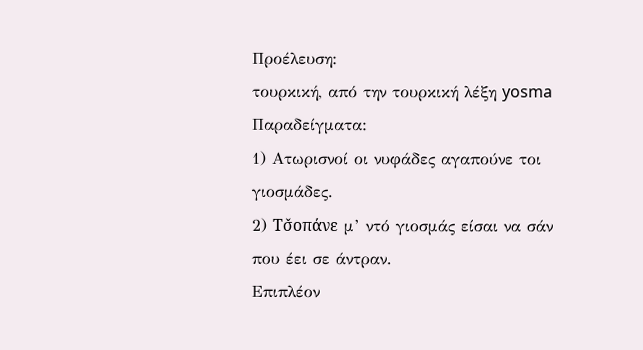Προέλευση:
τουρκική, από την τουρκική λέξη yosma
Παραδείγματα:
1) Ατωρισνοί οι νυφάδες αγαπούνε τοι γιοσμάδες.
2) Τσ̌οπάνε μ’ ντό γιοσμάς είσαι να σάν που έει σε άντραν.
Επιπλέον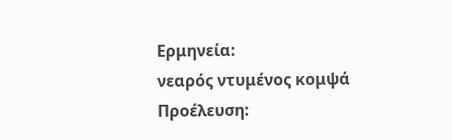Ερμηνεία:
νεαρός ντυμένος κομψά
Προέλευση: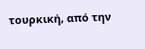τουρκική, από την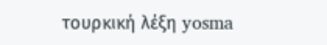τουρκική λέξη yosma